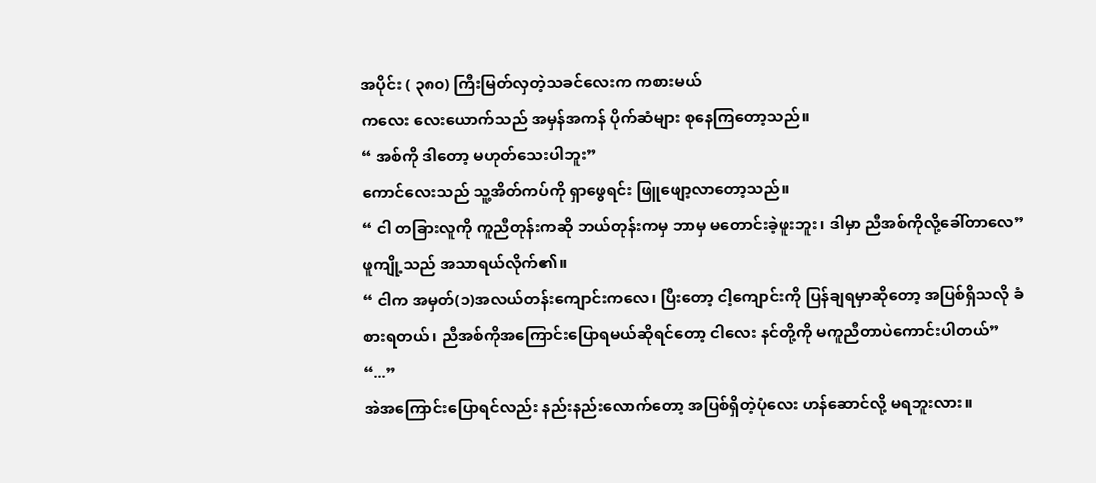အပိုင်း ( ၃၈၀) ကြီးမြတ်လှတဲ့သခင်လေးက ကစားမယ်
ကလေး လေးယောက်သည် အမှန်အကန် ပိုက်ဆံများ စုနေကြတော့သည်။
“ အစ်ကို ဒါတော့ မဟုတ်သေးပါဘူး”
ကောင်လေးသည် သူ့အိတ်ကပ်ကို ရှာဖွေရင်း ဖြူဖျော့လာတော့သည်။
“ ငါ တခြားလူကို ကူညီတုန်းကဆို ဘယ်တုန်းကမှ ဘာမှ မတောင်းခဲ့ဖူးဘူး၊ ဒါမှာ ညီအစ်ကိုလို့ခေါ်တာလေ”
ဖူကျို့သည် အသာရယ်လိုက်၏။
“ ငါက အမှတ်(၁)အလယ်တန်းကျောင်းကလေ၊ ပြီးတော့ ငါ့ကျောင်းကို ပြန်ချရမှာဆိုတော့ အပြစ်ရှိသလို ခံစားရတယ်၊ ညီအစ်ကိုအကြောင်းပြောရမယ်ဆိုရင်တော့ ငါလေး နင်တို့ကို မကူညီတာပဲကောင်းပါတယ်”
“...”
အဲအကြောင်းပြောရင်လည်း နည်းနည်းလောက်တော့ အပြစ်ရှိတဲ့ပုံလေး ဟန်ဆောင်လို့ မရဘူးလား။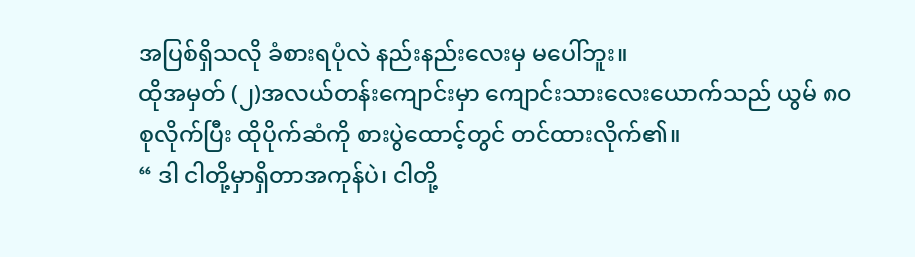အပြစ်ရှိသလို ခံစားရပုံလဲ နည်းနည်းလေးမှ မပေါ်ဘူး။
ထိုအမှတ် (၂)အလယ်တန်းကျောင်းမှာ ကျောင်းသားလေးယောက်သည် ယွမ် ၈၀ စုလိုက်ပြီး ထိုပိုက်ဆံကို စားပွဲထောင့်တွင် တင်ထားလိုက်၏။
“ ဒါ ငါတို့မှာရှိတာအကုန်ပဲ၊ ငါတို့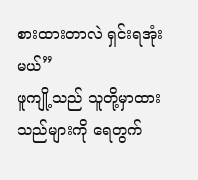စားထားတာလဲ ရှင်းရအုံးမယ်”
ဖူကျို့သည် သူတို့မှာထားသည်များကို ရေတွက်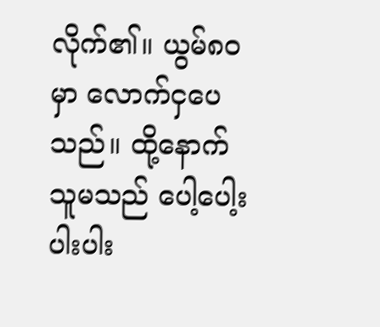လိုက်၏။ ယွမ်၈၀မှာ လောက်ငှပေသည်။ ထို့နောက် သူမသည် ပေါ့ပေါ့းပါးပါး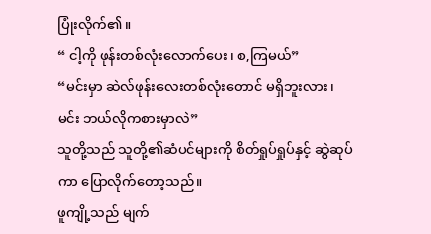ပြုံးလိုက်၏။
“ ငါ့ကို ဖုန်းတစ်လုံးလောက်ပေး၊ စ,ကြမယ်”
“မင်းမှာ ဆဲလ်ဖုန်းလေးတစ်လုံးတောင် မရှိဘူးလား၊ မင်း ဘယ်လိုကစားမှာလဲ”
သူတို့သည် သူတို့၏ဆံပင်များကို စိတ်ရှုပ်ရှုပ်နှင့် ဆွဲဆုပ်ကာ ပြောလိုက်တော့သည်။
ဖူကျို့သည် မျက်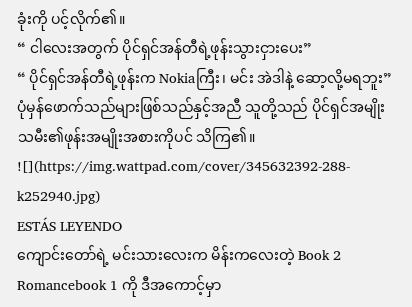ခုံးကို ပင့်လိုက်၏။
“ ငါလေးအတွက် ပိုင်ရှင်အန်တီရဲ့ဖုန်းသွားငှားပေး”
“ ပိုင်ရှင်အန်တီရဲ့ဖုန်းက Nokiaကြီး၊ မင်း အဲဒါနဲ့ ဆော့လို့မရဘူး”
ပုံမှန်ဖောက်သည်များဖြစ်သည်နှင့်အညီ သူတို့သည် ပိုင်ရှင်အမျိုးသမီး၏ဖုန်းအမျိုးအစားကိုပင် သိကြ၏။
![](https://img.wattpad.com/cover/345632392-288-k252940.jpg)
ESTÁS LEYENDO
ကျောင်းတော်ရဲ့ မင်းသားလေးက မိန်းကလေးတဲ့ Book 2
Romancebook 1 ကို ဒီအကောင့်မှာ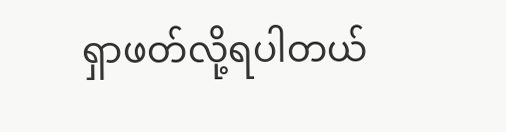ရှာဖတ်လို့ရပါတယ်